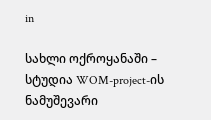in

სახლი ოქროყანაში – სტუდია WOM-project-ის ნამუშევარი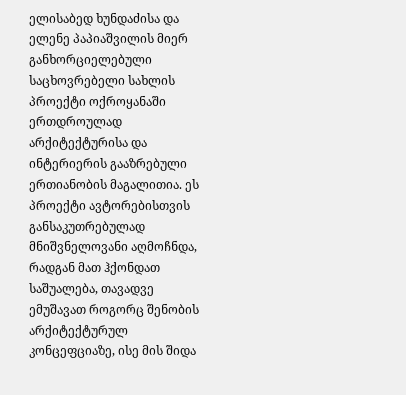ელისაბედ ხუნდაძისა და ელენე პაპიაშვილის მიერ განხორციელებული საცხოვრებელი სახლის პროექტი ოქროყანაში ერთდროულად არქიტექტურისა და ინტერიერის გააზრებული ერთიანობის მაგალითია. ეს პროექტი ავტორებისთვის განსაკუთრებულად მნიშვნელოვანი აღმოჩნდა, რადგან მათ ჰქონდათ საშუალება, თავადვე ემუშავათ როგორც შენობის არქიტექტურულ კონცეფციაზე, ისე მის შიდა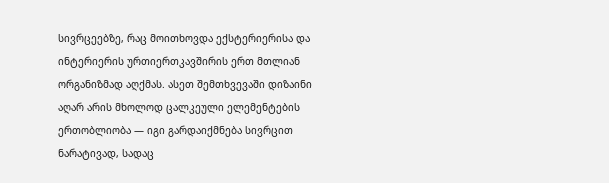სივრცეებზე, რაც მოითხოვდა ექსტერიერისა და ინტერიერის ურთიერთკავშირის ერთ მთლიან ორგანიზმად აღქმას. ასეთ შემთხვევაში დიზაინი აღარ არის მხოლოდ ცალკეული ელემენტების ერთობლიობა — იგი გარდაიქმნება სივრცით ნარატივად, სადაც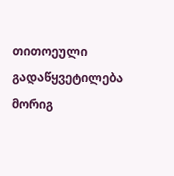თითოეული გადაწყვეტილება მორიგ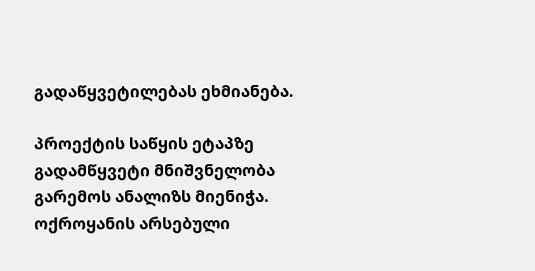გადაწყვეტილებას ეხმიანება.

პროექტის საწყის ეტაპზე გადამწყვეტი მნიშვნელობა გარემოს ანალიზს მიენიჭა. ოქროყანის არსებული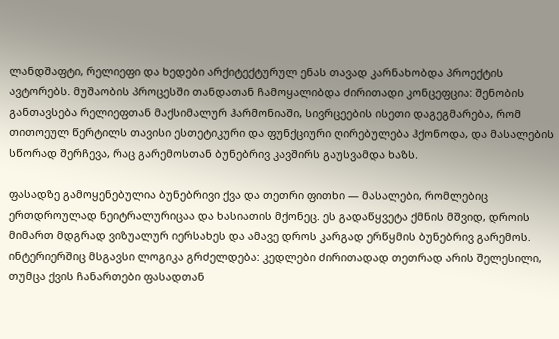ლანდშაფტი, რელიეფი და ხედები არქიტექტურულ ენას თავად კარნახობდა პროექტის ავტორებს. მუშაობის პროცესში თანდათან ჩამოყალიბდა ძირითადი კონცეფცია: შენობის განთავსება რელიეფთან მაქსიმალურ ჰარმონიაში, სივრცეების ისეთი დაგეგმარება, რომ თითოეულ წერტილს თავისი ესთეტიკური და ფუნქციური ღირებულება ჰქონოდა, და მასალების სწორად შერჩევა, რაც გარემოსთან ბუნებრივ კავშირს გაუსვამდა ხაზს.

ფასადზე გამოყენებულია ბუნებრივი ქვა და თეთრი ფითხი — მასალები, რომლებიც ერთდროულად ნეიტრალურიცაა და ხასიათის მქონეც. ეს გადაწყვეტა ქმნის მშვიდ, დროის მიმართ მდგრად ვიზუალურ იერსახეს და ამავე დროს კარგად ერწყმის ბუნებრივ გარემოს. ინტერიერშიც მსგავსი ლოგიკა გრძელდება: კედლები ძირითადად თეთრად არის შელესილი, თუმცა ქვის ჩანართები ფასადთან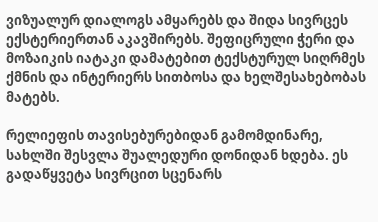ვიზუალურ დიალოგს ამყარებს და შიდა სივრცეს ექსტერიერთან აკავშირებს. შეფიცრული ჭერი და მოზაიკის იატაკი დამატებით ტექსტურულ სიღრმეს ქმნის და ინტერიერს სითბოსა და ხელშესახებობას მატებს.

რელიეფის თავისებურებიდან გამომდინარე, სახლში შესვლა შუალედური დონიდან ხდება. ეს გადაწყვეტა სივრცით სცენარს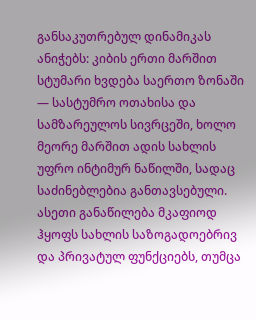განსაკუთრებულ დინამიკას ანიჭებს: კიბის ერთი მარშით სტუმარი ხვდება საერთო ზონაში — სასტუმრო ოთახისა და სამზარეულოს სივრცეში, ხოლო მეორე მარშით ადის სახლის უფრო ინტიმურ ნაწილში, სადაც საძინებლებია განთავსებული. ასეთი განაწილება მკაფიოდ ჰყოფს სახლის საზოგადოებრივ და პრივატულ ფუნქციებს, თუმცა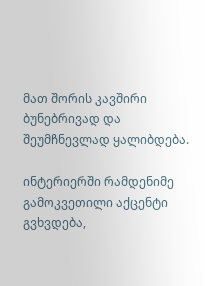მათ შორის კავშირი ბუნებრივად და შეუმჩნევლად ყალიბდება.

ინტერიერში რამდენიმე გამოკვეთილი აქცენტი გვხვდება,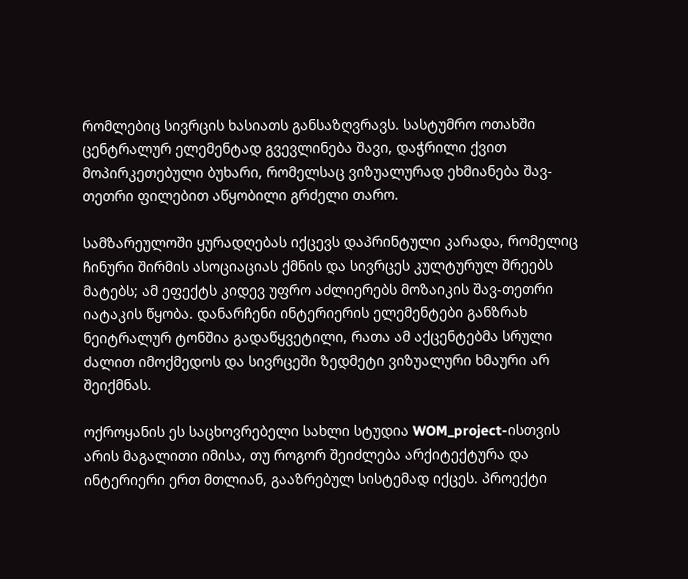რომლებიც სივრცის ხასიათს განსაზღვრავს. სასტუმრო ოთახში ცენტრალურ ელემენტად გვევლინება შავი, დაჭრილი ქვით მოპირკეთებული ბუხარი, რომელსაც ვიზუალურად ეხმიანება შავ-თეთრი ფილებით აწყობილი გრძელი თარო.

სამზარეულოში ყურადღებას იქცევს დაპრინტული კარადა, რომელიც ჩინური შირმის ასოციაციას ქმნის და სივრცეს კულტურულ შრეებს მატებს; ამ ეფექტს კიდევ უფრო აძლიერებს მოზაიკის შავ-თეთრი იატაკის წყობა. დანარჩენი ინტერიერის ელემენტები განზრახ ნეიტრალურ ტონშია გადაწყვეტილი, რათა ამ აქცენტებმა სრული ძალით იმოქმედოს და სივრცეში ზედმეტი ვიზუალური ხმაური არ შეიქმნას.

ოქროყანის ეს საცხოვრებელი სახლი სტუდია WOM_project-ისთვის არის მაგალითი იმისა, თუ როგორ შეიძლება არქიტექტურა და ინტერიერი ერთ მთლიან, გააზრებულ სისტემად იქცეს. პროექტი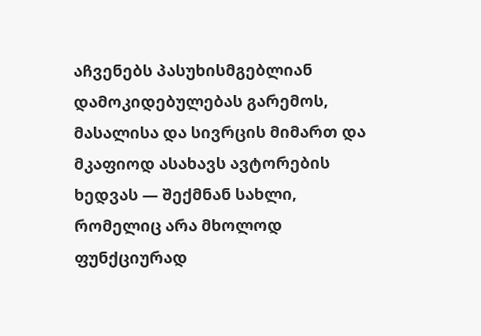აჩვენებს პასუხისმგებლიან დამოკიდებულებას გარემოს, მასალისა და სივრცის მიმართ და მკაფიოდ ასახავს ავტორების ხედვას — შექმნან სახლი, რომელიც არა მხოლოდ ფუნქციურად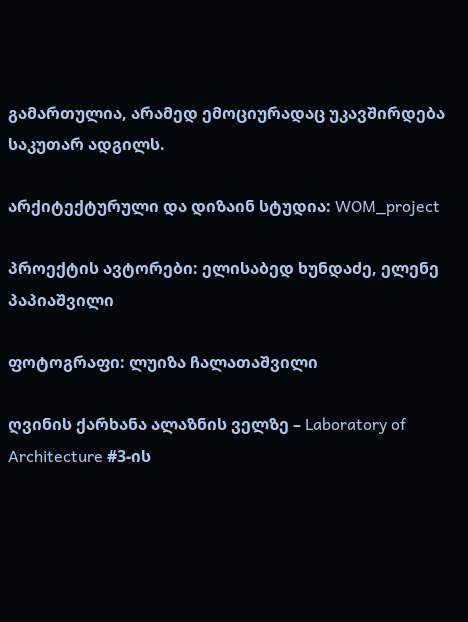გამართულია, არამედ ემოციურადაც უკავშირდება საკუთარ ადგილს.

არქიტექტურული და დიზაინ სტუდია: WOM_project

პროექტის ავტორები: ელისაბედ ხუნდაძე, ელენე პაპიაშვილი

ფოტოგრაფი: ლუიზა ჩალათაშვილი

ღვინის ქარხანა ალაზნის ველზე – Laboratory of Architecture #3-ის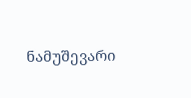ნამუშევარი